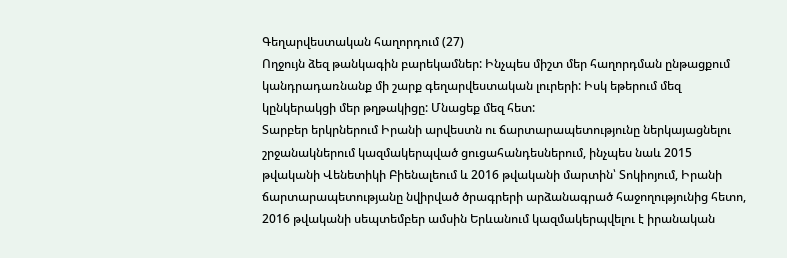Գեղարվեստական հաղորդում (27)
Ողջույն ձեզ թանկագին բարեկամներ: Ինչպես միշտ մեր հաղորդման ընթացքում կանդրադառնանք մի շարք գեղարվեստական լուրերի: Իսկ եթերում մեզ կընկերակցի մեր թղթակիցը: Մնացեք մեզ հետ:
Տարբեր երկրներում Իրանի արվեստն ու ճարտարապետությունը ներկայացնելու շրջանակներում կազմակերպված ցուցահանդեսներում, ինչպես նաև 2015 թվականի Վենետիկի Բիենալեում և 2016 թվականի մարտին՝ Տոկիոյում, Իրանի ճարտարապետությանը նվիրված ծրագրերի արձանագրած հաջողությունից հետո, 2016 թվականի սեպտեմբեր ամսին Երևանում կազմակերպվելու է իրանական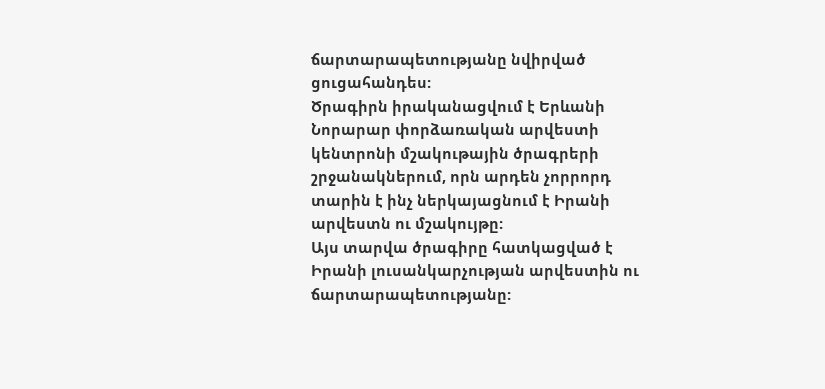ճարտարապետությանը նվիրված ցուցահանդես:
Ծրագիրն իրականացվում է Երևանի Նորարար փորձառական արվեստի կենտրոնի մշակութային ծրագրերի շրջանակներում, որն արդեն չորրորդ տարին է ինչ ներկայացնում է Իրանի արվեստն ու մշակույթը:
Այս տարվա ծրագիրը հատկացված է Իրանի լուսանկարչության արվեստին ու ճարտարապետությանը: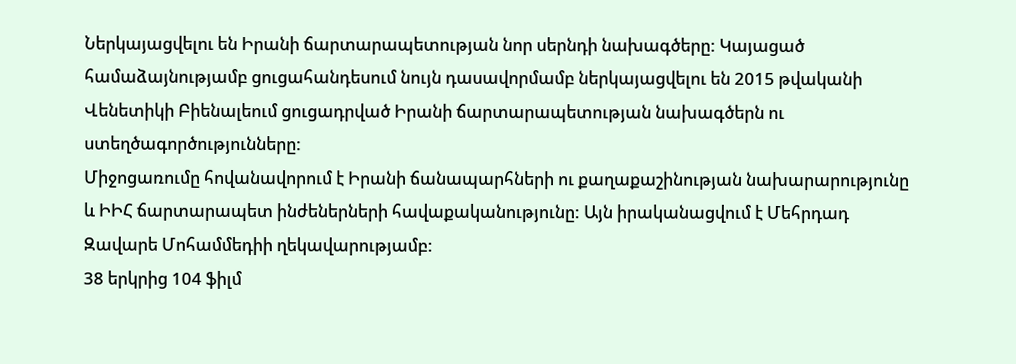Ներկայացվելու են Իրանի ճարտարապետության նոր սերնդի նախագծերը: Կայացած համաձայնությամբ ցուցահանդեսում նույն դասավորմամբ ներկայացվելու են 2015 թվականի Վենետիկի Բիենալեում ցուցադրված Իրանի ճարտարապետության նախագծերն ու ստեղծագործությունները:
Միջոցառումը հովանավորում է Իրանի ճանապարհների ու քաղաքաշինության նախարարությունը և ԻԻՀ ճարտարապետ ինժեներների հավաքականությունը: Այն իրականացվում է Մեհրդադ Զավարե Մոհամմեդիի ղեկավարությամբ:
38 երկրից 104 ֆիլմ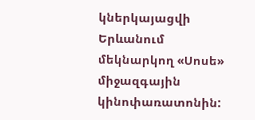կներկայացվի Երևանում մեկնարկող «Սոսե» միջազգային կինոփառատոնին: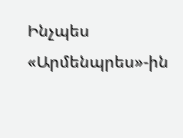Ինչպես «Արմենպրես»-ին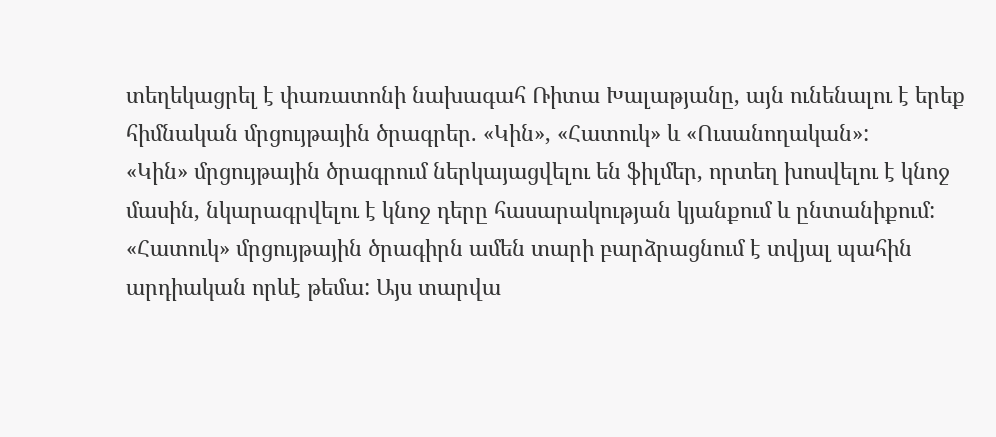տեղեկացրել է փառատոնի նախագահ Ռիտա Խալաթյանը, այն ունենալու է երեք հիմնական մրցույթային ծրագրեր. «Կին», «Հատուկ» և «Ուսանողական»:
«Կին» մրցույթային ծրագրում ներկայացվելու են ֆիլմեր, որտեղ խոսվելու է կնոջ մասին, նկարագրվելու է կնոջ դերը հասարակության կյանքում և ընտանիքում: «Հատուկ» մրցույթային ծրագիրն ամեն տարի բարձրացնում է տվյալ պահին արդիական որևէ թեմա: Այս տարվա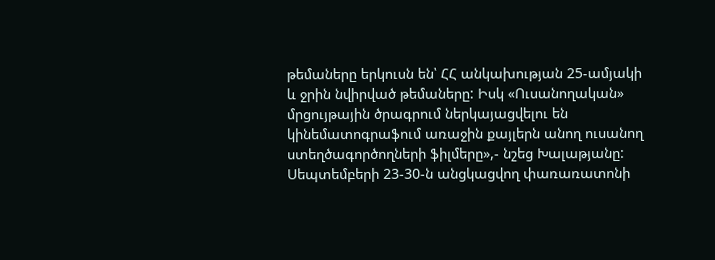թեմաները երկուսն են՝ ՀՀ անկախության 25-ամյակի և ջրին նվիրված թեմաները: Իսկ «Ուսանողական» մրցույթային ծրագրում ներկայացվելու են կինեմատոգրաֆում առաջին քայլերն անող ուսանող ստեղծագործողների ֆիլմերը»,- նշեց Խալաթյանը:
Սեպտեմբերի 23-30-ն անցկացվող փառառատոնի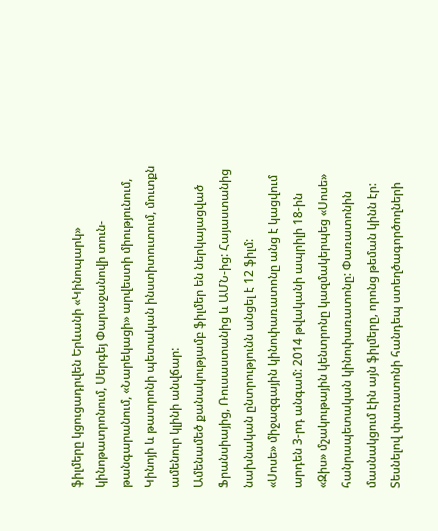ֆիլմերը կցուցադրվեն Երևանի «Կինոպարկ» կինոթատրոնում, Սերգեյ Փարաջանովի տուն-թանգարանում, «Նարեկացի» արվեստի միությունում, Կինոյի և թատրոնի պետական ինստիտուտում, մուտքն ամենուր կլինի անվճար:
Ամենամեծ քանակությամբ ֆիլմեր են ներկայացված Ֆրանսիայից, Ռուսաստանից և ԱՄՆ-ից: Հայաստանից նախնական ընտրությունն անցել է 12 ֆիլմ:
«Սոսե» միջազգային կինոփառատոնը անց է կացվում արդեն 3-րդ անգամ: 2014 թվականի ապրիլի 18-ին «Զիս» մշակութային կենտրոնը կազմակերպեց «Սոսե» հանրապետական կինոփառատոնը: Փառատոնին մասնակցում էին այն ֆիլմերը, որոնց թեման կինն էր: Տեսնելով փառատոնի հանդեպ ստեղծագործողների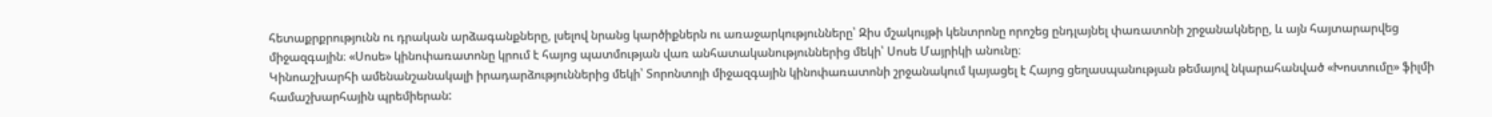հետաքրքրությունն ու դրական արձագանքները, լսելով նրանց կարծիքներն ու առաջարկությունները՝ Զիս մշակույթի կենտրոնը որոշեց ընդլայնել փառատոնի շրջանակները, և այն հայտարարվեց միջազգային։ «Սոսե» կինոփառատոնը կրում է հայոց պատմության վառ անհատականություններից մեկի՝ Սոսե Մայրիկի անունը։
Կինոաշխարհի ամենանշանակալի իրադարձություններից մեկի՝ Տորոնտոյի միջազգային կինոփառատոնի շրջանակում կայացել է Հայոց ցեղասպանության թեմայով նկարահանված «Խոստումը» ֆիլմի համաշխարհային պրեմիերան: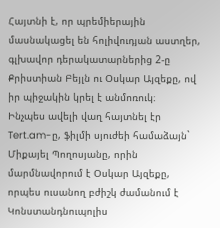Հայտնի է, որ պրեմիերային մասնակացել են հոլիվուդյան աստղեր, գլխավոր դերակատարներից 2-ը Քրիստիան Բեյլն ու Օսկար Այզեքը, ով իր պիջակին կրել է անմոռուկ։
Ինչպես ավելի վաղ հայտնել էր Tert.am-ը, ֆիլմի սյուժեի համաձայն` Միքայել Պողոսյանը, որին մարմնավորում է Օսկար Այզեքը, որպես ուսանող բժիշկ ժամանում է Կոնստանդնուպոլիս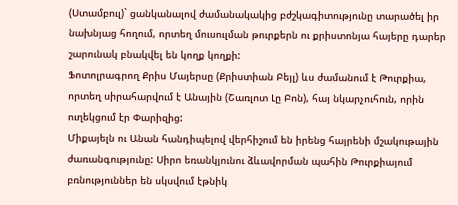(Ստամբուլ)` ցանկանալով ժամանակակից բժշկագիտությունը տարածել իր նախնյաց հողում, որտեղ մուսուլման թուրքերն ու քրիստոնյա հայերը դարեր շարունակ բնակվել են կողք կողքի:
Ֆոտոլրագրող Քրիս Մայերսը (Քրիստիան Բեյլ) ևս ժամանում է Թուրքիա, որտեղ սիրահարվում է Անային (Շառլոտ Լը Բոն), հայ նկարչուհուն, որին ուղեկցում էր Փարիզից:
Միքայելն ու Անան հանդիպելով վերհիշում են իրենց հայրենի մշակութային ժառանգությունը: Սիրո եռանկյունու ձևավորման պահին Թուրքիայում բռնություններ են սկսվում էթնիկ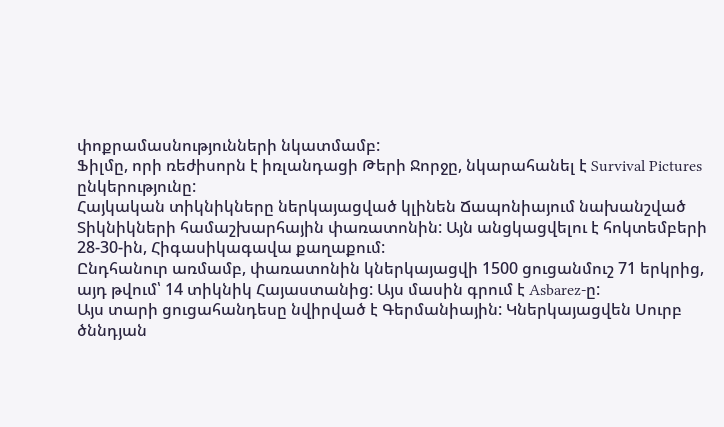փոքրամասնությունների նկատմամբ:
Ֆիլմը, որի ռեժիսորն է իռլանդացի Թերի Ջորջը, նկարահանել է Survival Pictures ընկերությունը:
Հայկական տիկնիկները ներկայացված կլինեն Ճապոնիայում նախանշված Տիկնիկների համաշխարհային փառատոնին: Այն անցկացվելու է հոկտեմբերի 28-30-ին, Հիգասիկագավա քաղաքում:
Ընդհանուր առմամբ, փառատոնին կներկայացվի 1500 ցուցանմուշ 71 երկրից, այդ թվում՝ 14 տիկնիկ Հայաստանից: Այս մասին գրում է Asbarez-ը:
Այս տարի ցուցահանդեսը նվիրված է Գերմանիային: Կներկայացվեն Սուրբ ծննդյան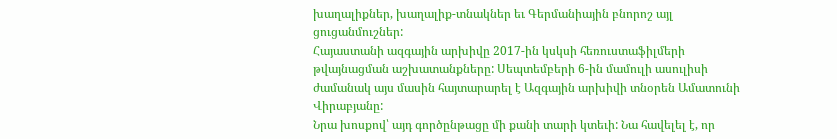խաղալիքներ, խաղալիք-տնակներ եւ Գերմանիային բնորոշ այլ ցուցանմուշներ:
Հայաստանի ազգային արխիվը 2017-ին կսկսի հեռուստաֆիլմերի թվայնացման աշխատանքները: Սեպտեմբերի 6-ին մամուլի ասուլիսի ժամանակ այս մասին հայտարարել է Ազգային արխիվի տնօրեն Ամատունի Վիրաբյանը:
Նրա խոսքով՝ այդ գործընթացը մի քանի տարի կտեւի: Նա հավելել է, որ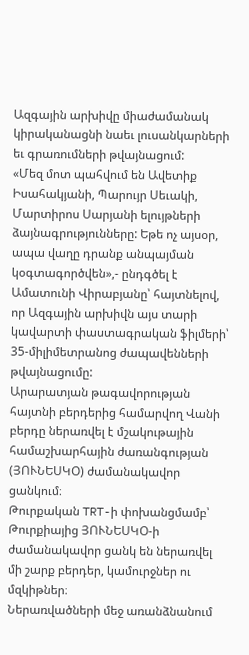Ազգային արխիվը միաժամանակ կիրականացնի նաեւ լուսանկարների եւ գրառումների թվայնացում:
«Մեզ մոտ պահվում են Ավետիք Իսահակյանի, Պարույր Սեւակի, Մարտիրոս Սարյանի ելույթների ձայնագրությունները: Եթե ոչ այսօր, ապա վաղը դրանք անպայման կօգտագործվեն»,- ընդգծել է Ամատունի Վիրաբյանը՝ հայտնելով, որ Ազգային արխիվն այս տարի կավարտի փաստագրական ֆիլմերի՝ 35-միլիմետրանոց ժապավենների թվայնացումը:
Արարատյան թագավորության հայտնի բերդերից համարվող Վանի բերդը ներառվել է մշակութային համաշխարհային ժառանգության (ՅՈՒՆԵՍԿՕ) ժամանակավոր ցանկում։
Թուրքական TRT-ի փոխանցմամբ՝ Թուրքիայից ՅՈՒՆԵՍԿՕ-ի ժամանակավոր ցանկ են ներառվել մի շարք բերդեր, կամուրջներ ու մզկիթներ։
Ներառվածների մեջ առանձնանում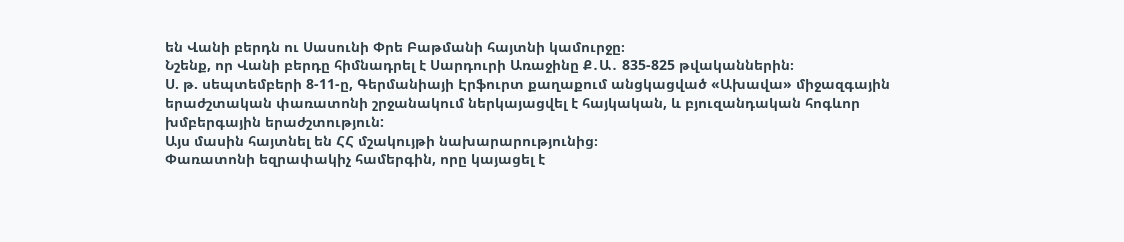են Վանի բերդն ու Սասունի Փրե Բաթմանի հայտնի կամուրջը։
Նշենք, որ Վանի բերդը հիմնադրել է Սարդուրի Առաջինը Ք․Ա․ 835-825 թվականներին։
Ս. թ. սեպտեմբերի 8-11-ը, Գերմանիայի Էրֆուրտ քաղաքում անցկացված «Ախավա» միջազգային երաժշտական փառատոնի շրջանակում ներկայացվել է հայկական, և բյուզանդական հոգևոր խմբերգային երաժշտություն:
Այս մասին հայտնել են ՀՀ մշակույթի նախարարությունից։
Փառատոնի եզրափակիչ համերգին, որը կայացել է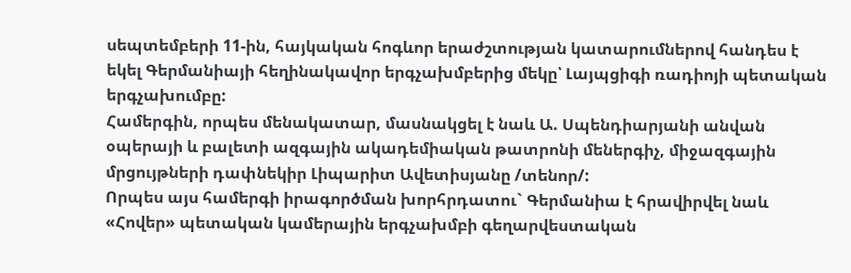սեպտեմբերի 11-ին, հայկական հոգևոր երաժշտության կատարումներով հանդես է եկել Գերմանիայի հեղինակավոր երգչախմբերից մեկը՝ Լայպցիգի ռադիոյի պետական երգչախումբը:
Համերգին, որպես մենակատար, մասնակցել է նաև Ա. Սպենդիարյանի անվան օպերայի և բալետի ազգային ակադեմիական թատրոնի մեներգիչ, միջազգային մրցույթների դափնեկիր Լիպարիտ Ավետիսյանը /տենոր/:
Որպես այս համերգի իրագործման խորհրդատու` Գերմանիա է հրավիրվել նաև «Հովեր» պետական կամերային երգչախմբի գեղարվեստական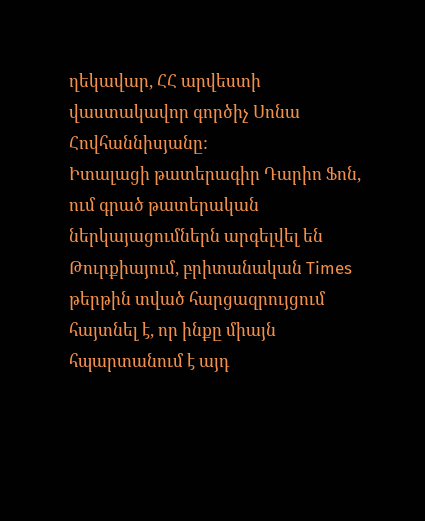ղեկավար, ՀՀ արվեստի վաստակավոր գործիչ Սոնա Հովհաննիսյանը:
Իտալացի թատերագիր Դարիո Ֆոն, ում գրած թատերական ներկայացումներն արգելվել են Թուրքիայում, բրիտանական Times թերթին տված հարցազրույցում հայտնել է, որ ինքը միայն հպարտանում է այդ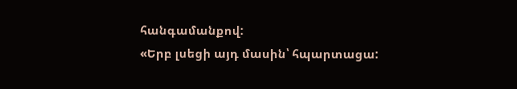հանգամանքով:
«Երբ լսեցի այդ մասին՝ հպարտացա: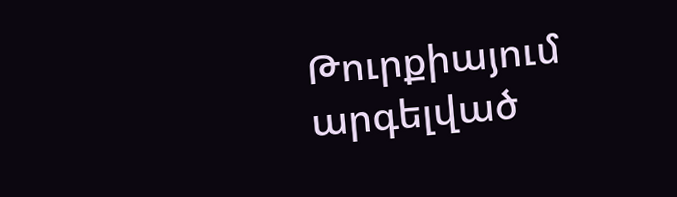Թուրքիայում արգելված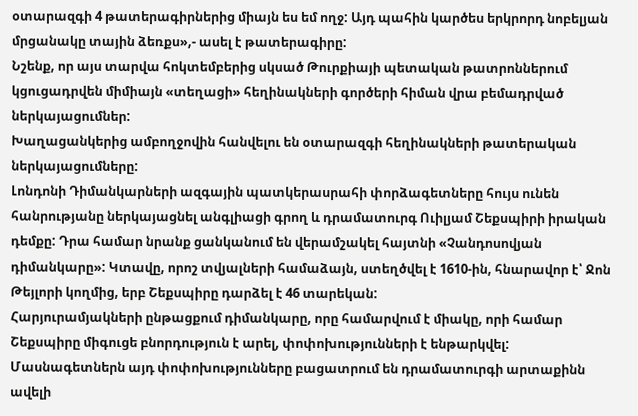օտարազգի 4 թատերագիրներից միայն ես եմ ողջ: Այդ պահին կարծես երկրորդ նոբելյան մրցանակը տային ձեռքս»,- ասել է թատերագիրը:
Նշենք, որ այս տարվա հոկտեմբերից սկսած Թուրքիայի պետական թատրոններում կցուցադրվեն միմիայն «տեղացի» հեղինակների գործերի հիման վրա բեմադրված ներկայացումներ:
Խաղացանկերից ամբողջովին հանվելու են օտարազգի հեղինակների թատերական ներկայացումները:
Լոնդոնի Դիմանկարների ազգային պատկերասրահի փորձագետները հույս ունեն հանրությանը ներկայացնել անգլիացի գրող և դրամատուրգ Ուիլյամ Շեքսպիրի իրական դեմքը: Դրա համար նրանք ցանկանում են վերամշակել հայտնի «Չանդոսովյան դիմանկարը»: Կտավը, որոշ տվյալների համաձայն, ստեղծվել է 1610-ին, հնարավոր է՝ Ջոն Թեյլորի կողմից, երբ Շեքսպիրը դարձել է 46 տարեկան:
Հարյուրամյակների ընթացքում դիմանկարը, որը համարվում է միակը, որի համար Շեքսպիրը միգուցե բնորդություն է արել, փոփոխությունների է ենթարկվել:
Մասնագետներն այդ փոփոխությունները բացատրում են դրամատուրգի արտաքինն ավելի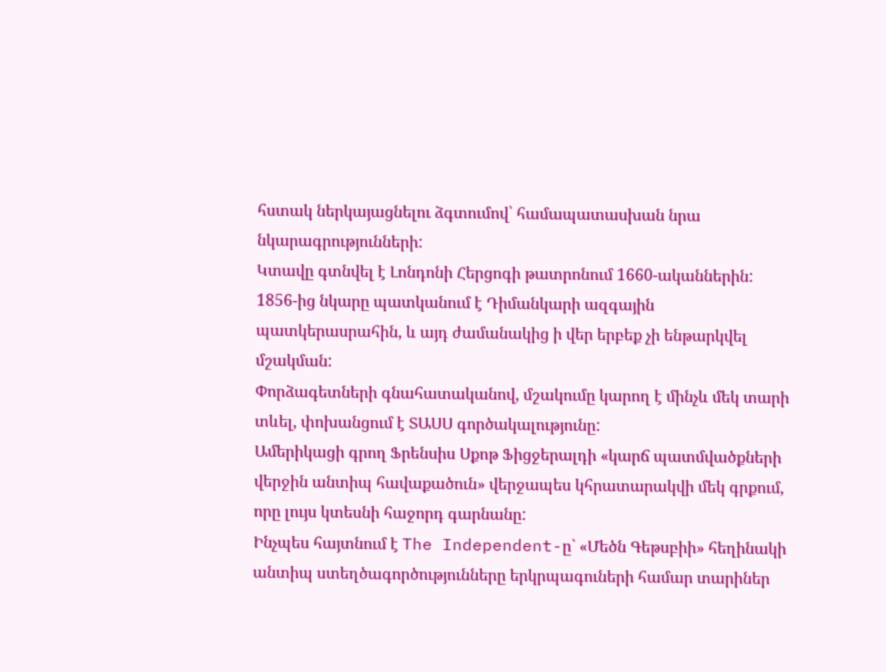հստակ ներկայացնելու ձգտումով՝ համապատասխան նրա նկարագրությունների:
Կտավը գտնվել է Լոնդոնի Հերցոգի թատրոնում 1660-ականներին: 1856-ից նկարը պատկանում է Դիմանկարի ազգային պատկերասրահին, և այդ ժամանակից ի վեր երբեք չի ենթարկվել մշակման:
Փորձագետների գնահատականով, մշակումը կարող է մինչև մեկ տարի տևել, փոխանցում է ՏԱՍՍ գործակալությունը:
Ամերիկացի գրող Ֆրենսիս Սքոթ Ֆիցջերալդի «կարճ պատմվածքների վերջին անտիպ հավաքածուն» վերջապես կհրատարակվի մեկ գրքում, որը լույս կտեսնի հաջորդ գարնանը:
Ինչպես հայտնում է The Independent-ը` «Մեծն Գեթսբիի» հեղինակի անտիպ ստեղծագործությունները երկրպագուների համար տարիներ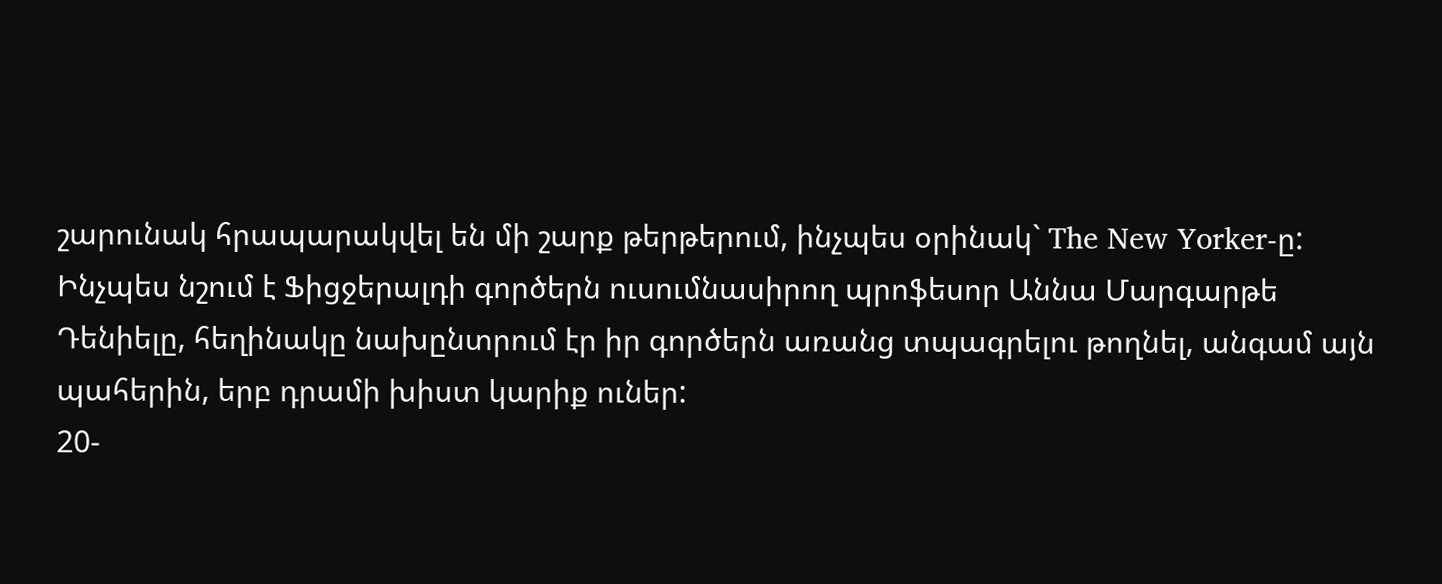շարունակ հրապարակվել են մի շարք թերթերում, ինչպես օրինակ` The New Yorker-ը:
Ինչպես նշում է Ֆիցջերալդի գործերն ուսումնասիրող պրոֆեսոր Աննա Մարգարթե Դենիելը, հեղինակը նախընտրում էր իր գործերն առանց տպագրելու թողնել, անգամ այն պահերին, երբ դրամի խիստ կարիք ուներ:
20-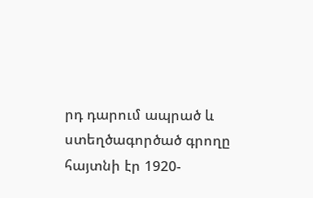րդ դարում ապրած և ստեղծագործած գրողը հայտնի էր 1920-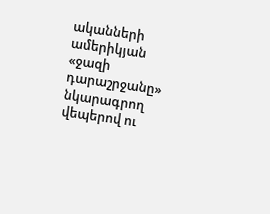ականների ամերիկյան «ջազի դարաշրջանը» նկարագրող վեպերով ու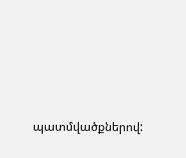պատմվածքներով: